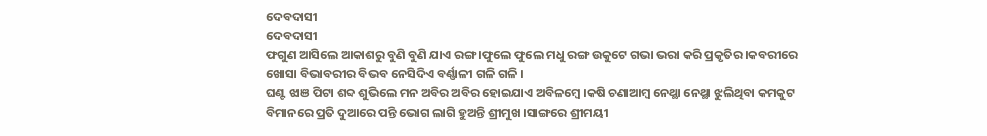ଦେବଦାସୀ
ଦେବଦାସୀ
ଫଗୁଣ ଆସିଲେ ଆକାଶରୁ ବୁଣି ବୁଣି ଯାଏ ରଙ୍ଗ ।ଫୁଲେ ଫୁଲେ ମଧୁ ରଙ୍ଗ ଉକୁଟେ ଗଭା ଭରା କରି ପ୍ରକୃତିର ।କବରୀରେ ଖୋସା ବିଭାବରୀର ବିଭବ ନେସିଦିଏ ବର୍ଣ୍ଣାଳୀ ଗଳି ଗଳି ।
ଘଣ୍ଟ ଝାଞ ପିଟା ଶବ୍ଦ ଶୁଭିଲେ ମନ ଅବିର ଅବିର ହୋଇଯାଏ ଅବିଳମ୍ବେ ।କଷି ଚଣାଆମ୍ବ ନେଥ୍ଥା ନେଥ୍ଥା ଝୁଲିଥିବା କମକୁଟ ବିମାନରେ ପ୍ରତି ଦୁଆରେ ପନ୍ତି ଭୋଗ ଲାଗି ହୁଅନ୍ତି ଶ୍ରୀମୁଖ ।ସାଙ୍ଗରେ ଶ୍ରୀମୟୀ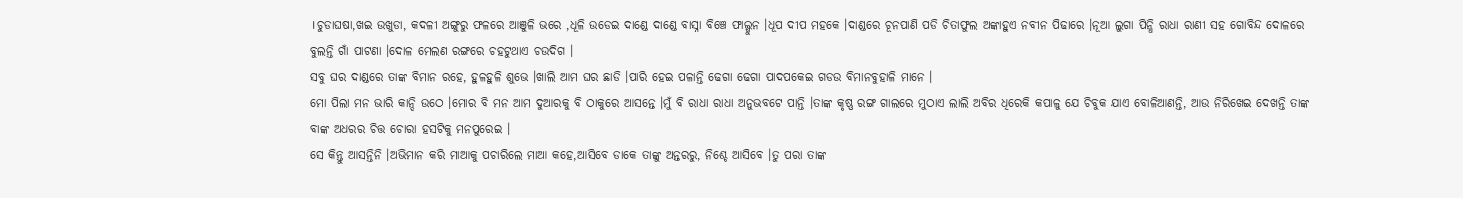।ଚୁଡାଘଷା,ଖଇ ଉଖୁଡା, କଦଳୀ ଅଙ୍ଗୁରୁ ଫଳରେ ଆଞୁଳି ଭରେ ,ଧୂଳି ଉଡେଇ ଦାଣ୍ଡେ ଦାଣ୍ଡେ ବାସ୍ନା ବିଞ୍ଚେ ଫାଲ୍ଗୁନ ।ଧୂପ ଦୀପ ମହକେ ।ଦାଣ୍ଡରେ ଚୂନପାଣି ପଡି ଚିତାଫୁଲ ଅଙ୍କାହୁଏ ନବୀନ ପିଢାରେ ।ନୂଆ ଲୁଗା ପିନ୍ଧି ରାଧା ରାଣୀ ସହ ଗୋବିନ୍ଦ ଦୋଳରେ ବୁଲନ୍ତି ଗାଁ ପାଟଣା ।ଦୋଳ ମେଲଣ ରଙ୍ଗରେ ଚହଟୁଥାଏ ଚଉଦିଗ ।
ସବୁ ଘର ଦାଣ୍ଡରେ ତାଙ୍କ ବିମାନ ରହେ, ହୁଳହୁଳି ଶୁଭେ ।ଖାଲି ଆମ ଘର ଛାଡି ।ପାରି ହେଇ ପଳାନ୍ତି ଢେଗା ଢେଗା ପାଦପକେଇ ଗଡଉ ବିମାନବୁହାଳି ମାନେ ।
ମୋ ପିଲା ମନ ଭାରି କାନ୍ଦି ଉଠେ ।ମୋର ବି ମନ ଆମ ଦୁଆରକୁ ବି ଠାକୁରେ ଆସନ୍ତେ ।ମୁଁ ବି ରାଧା ରାଧା ଅନୁଭବଟେ ପାନ୍ତି ।ତାଙ୍କ କୃଷ୍ଣ ରଙ୍ଗ ଗାଲରେ ମୁଠାଏ ଲାଲି ଅବିର ଧିରେକି କପାଳୁ ଯେ ଚିବୁକ ଯାଏ ବୋଳିଆଣନ୍ତି, ଆଉ ନିରିଖେଇ ଦେଖନ୍ତି ତାଙ୍କ ବାଙ୍କ ଅଧରର ଚିତ୍ତ ଚୋରା ହସଟିକୁ ମନପୁରେଇ ।
ସେ କିନ୍ତୁ ଆସନ୍ତିନି ।ଅଭିମାନ କରି ମାଆକୁ ପଚାରିଲେ ମାଆ କହେ,ଆସିବେ ଡାକେ ତାଙ୍କୁ ଅନ୍ତରରୁ, ନିଶ୍ଚେ ଆସିବେ ।ତୁ ପରା ତାଙ୍କ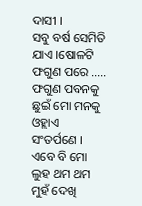ଦାସୀ ।
ସବୁ ବର୍ଷ ସେମିତି ଯାଏ ।ଷୋଳଟି ଫଗୁଣ ପରେ ..... ଫଗୁଣ ପବନକୁ ଛୁଇଁ ମୋ ମନକୁ ଓହ୍ଲାଏ ସଂତର୍ପଣେ ।
ଏବେ ବି ମୋ ଲୁହ ଥମ ଥମ ମୁହଁ ଦେଖି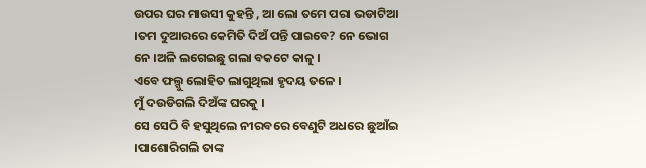ଉପର ଘର ମାଉସୀ କୁହନ୍ତି , ଆ ଲୋ ତମେ ପରା ଭଡାଟିଆ ।ତମ ଦୁଆରରେ କେମିତି ଦିଅଁ ପନ୍ତି ପାଇବେ? ନେ ଭୋଗ ନେ ।ଅଳି ଲଗେଇଛୁ ଗଲା ବକଟେ କାଳୁ ।
ଏବେ ଫଲ୍ଗୁ ଲୋହିତ ଲାଗୁଥିଲା ହୃଦୟ ତଳେ ।
ମୁଁ ଦଉଡିଗଲି ଦିଅଁଙ୍କ ଘରକୁ ।
ସେ ସେଠି ବି ହସୁଥିଲେ ନୀରବରେ ବେଣୁଟି ଅଧରେ ଛୁଆଁଇ ।ପାଶୋରିଗଲି ତାଙ୍କ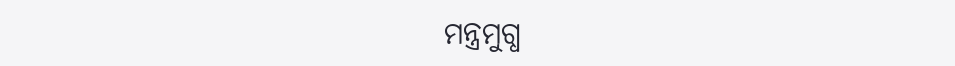ମନ୍ତ୍ରମୁଗ୍ଧ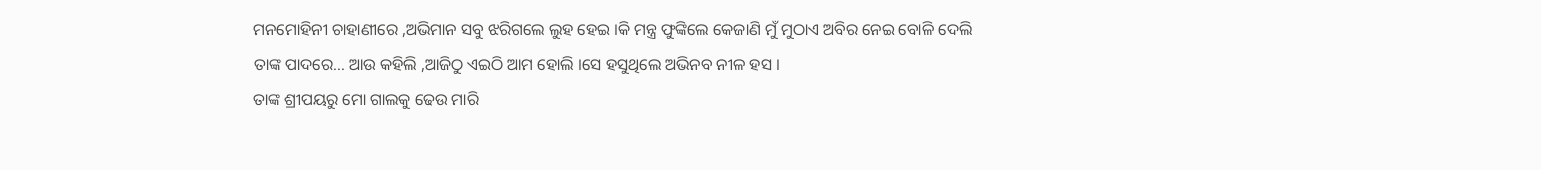ମନମୋହିନୀ ଚାହାଣୀରେ ,ଅଭିମାନ ସବୁ ଝରିଗଲେ ଲୁହ ହେଇ ।କି ମନ୍ତ୍ର ଫୁଙ୍କିଲେ କେଜାଣି ମୁଁ ମୁଠାଏ ଅବିର ନେଇ ବୋଳି ଦେଲି ତାଙ୍କ ପାଦରେ... ଆଉ କହିଲି ,ଆଜିଠୁ ଏଇଠି ଆମ ହୋଲି ।ସେ ହସୁଥିଲେ ଅଭିନବ ନୀଳ ହସ ।
ତାଙ୍କ ଶ୍ରୀପୟରୁ ମୋ ଗାଲକୁ ଢେଉ ମାରି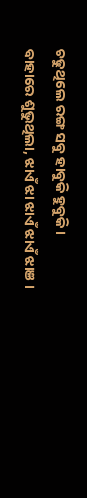ଚଢୁଥିଲେ ରଙ୍ଗ ସବୁ ହାବୁକି ହୁବୁକି ।
ବାହାରେ ଶୁଭୁଥିଲା, ଝାଏଁ ଝା ଝାଏଁ ଝାଏଁ ଝାଞ ।